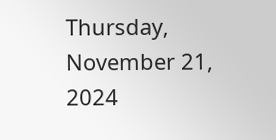Thursday, November 21, 2024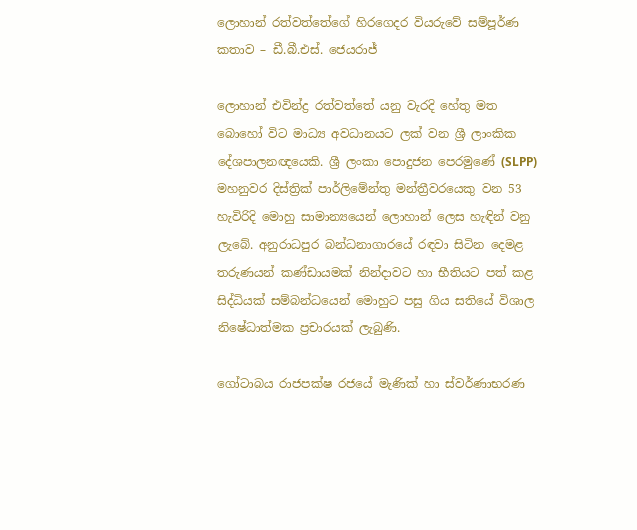ලොහාන් රත්වත්තේගේ හිරගෙදර වියරුවේ සම්පූර්ණ කතාව – ඩී.බී.එස්. ජෙයරාජ්

ලොහාන් එවින්ද්‍ර රත්වත්තේ යනු වැරදි හේතු මත බොහෝ විට මාධ්‍ය අවධානයට ලක් වන ශ්‍රී ලාංකික දේශපාලනඥයෙකි. ශ්‍රී ලංකා පොදුජන පෙරමුණේ (SLPP) මහනුවර දිස්ත්‍රික් පාර්ලිමේන්තු මන්ත්‍රීවරයෙකු වන 53 හැවිරිදි මොහු සාමාන්‍යයෙන් ලොහාන් ලෙස හැඳින් වනු ලැබේ. අනුරාධපුර බන්ධනාගාරයේ රඳවා සිටින දෙමළ තරුණයන් කණ්ඩායමක් නින්දාවට හා භීතියට පත් කළ සිද්ධියක් සම්බන්ධයෙන් මොහුට පසු ගිය සතියේ විශාල නිෂේධාත්මක ප්‍රචාරයක් ලැබුණි.

ගෝටාබය රාජපක්ෂ රජයේ මැණික් හා ස්වර්ණාභරණ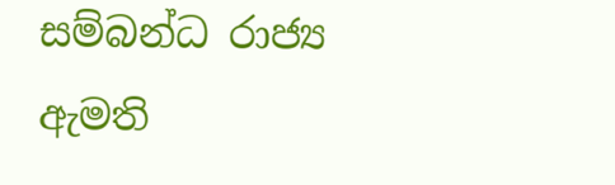සම්බන්ධ රාජ්‍ය ඇමති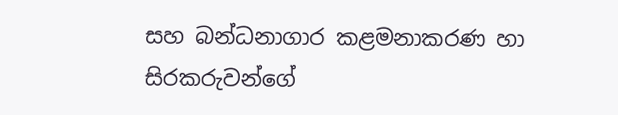සහ බන්ධනාගාර කළමනාකරණ හා සිරකරුවන්ගේ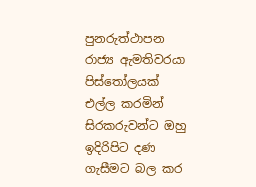පුනරුත්ථාපන රාජ්‍ය ඇමතිවරයා පිස්තෝලයක් එල්ල කරමින් සිරකරුවන්ට ඔහු ඉදිරිපිට දණ ගැසීමට බල කර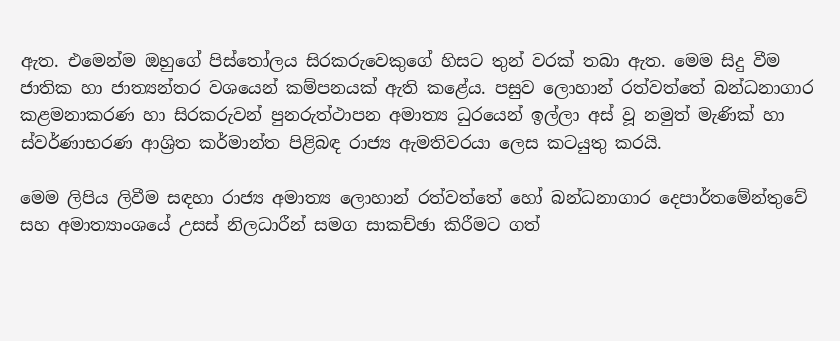ඇත. එමෙන්ම ඔහුගේ පිස්තෝලය සිරකරුවෙකුගේ හිසට තුන් වරක් තබා ඇත. මෙම සිදු වීම ජාතික හා ජාත්‍යන්තර වශයෙන් කම්පනයක් ඇති කළේය. පසුව ලොහාන් රත්වත්තේ බන්ධනාගාර කළමනාකරණ හා සිරකරුවන් පුනරුත්ථාපන අමාත්‍ය ධුරයෙන් ඉල්ලා අස් වූ නමුත් මැණික් හා ස්වර්ණාභරණ ආශ්‍රිත කර්මාන්ත පිළිබඳ රාජ්‍ය ඇමතිවරයා ලෙස කටයුතු කරයි.

මෙම ලිපිය ලිවීම සඳහා රාජ්‍ය අමාත්‍ය ලොහාන් රත්වත්තේ හෝ බන්ධනාගාර දෙපාර්තමේන්තුවේ සහ අමාත්‍යාංශයේ උසස් නිලධාරීන් සමග සාකච්ඡා කිරීමට ගත්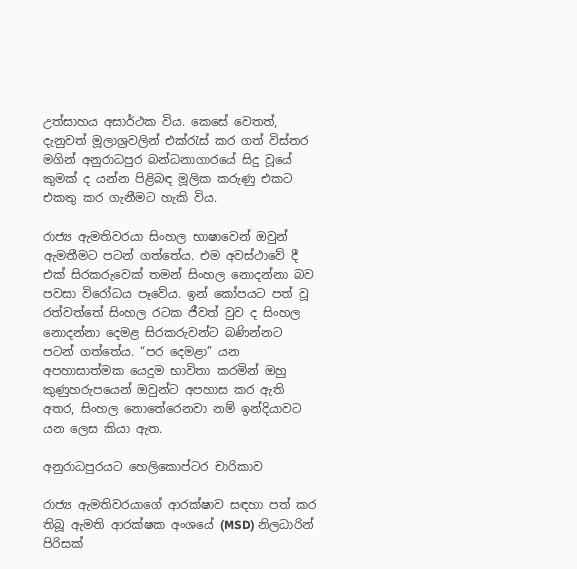උත්සාහය අසාර්ථක විය. කෙසේ වෙතත්, දැනුවත් මූලාශ්‍රවලින් එක්රැස් කර ගත් විස්තර මගින් අනුරාධපුර බන්ධනාගාරයේ සිදු වූයේ කුමක් ද යන්න පිළිබඳ මූලික කරුණු එකට එකතු කර ගැනීමට හැකි විය.

රාජ්‍ය ඇමතිවරයා සිංහල භාෂාවෙන් ඔවුන් ඇමතීමට පටන් ගත්තේය. එම අවස්ථාවේ දී එක් සිරකරුවෙක් තමන් සිංහල නොදන්නා බව පවසා විරෝධය පෑවේය. ඉන් කෝපයට පත් වූ රත්වත්තේ සිංහල රටක ජීවත් වුව ද සිංහල නොදන්නා දෙමළ සිරකරුවන්ට බණින්නට පටන් ගත්තේය. “පර දෙම‍ළා” යන අපහාසාත්මක යෙදුම භාවිතා කරමින් ඔහු කුණුහරුපයෙන් ඔවුන්ට අපහාස කර ඇති අතර, සිංහල නොතේරෙනවා නම් ඉන්දියාවට යන ලෙස කියා ඇත.

අනුරාධපුරයට හෙලිකොප්ටර චාරිකාව

රාජ්‍ය ඇමතිවරයාගේ ආරක්ෂාව සඳහා පත් කර තිබූ ඇමති ආරක්ෂක අංශයේ (MSD) නිලධාරින් පිරිසක්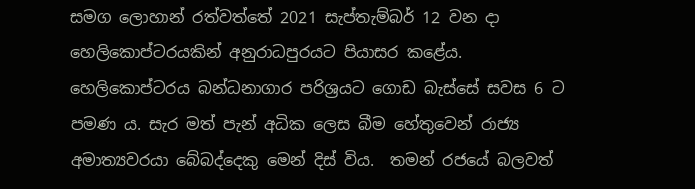සමග ලොහාන් රත්වත්තේ 2021 සැප්තැම්බර් 12 වන දා හෙලිකොප්ටරයකින් අනුරාධපුරයට පියාසර කළේය. හෙලිකොප්ටරය බන්ධනාගාර පරිශ්‍රයට ගොඩ බැස්සේ සවස 6 ට පමණ ය. සැර මත් පැන් අධික ලෙස බීම හේතුවෙන් රාජ්‍ය අමාත්‍යවරයා බේබද්දෙකු මෙන් දිස් විය.  තමන් රජයේ බලවත්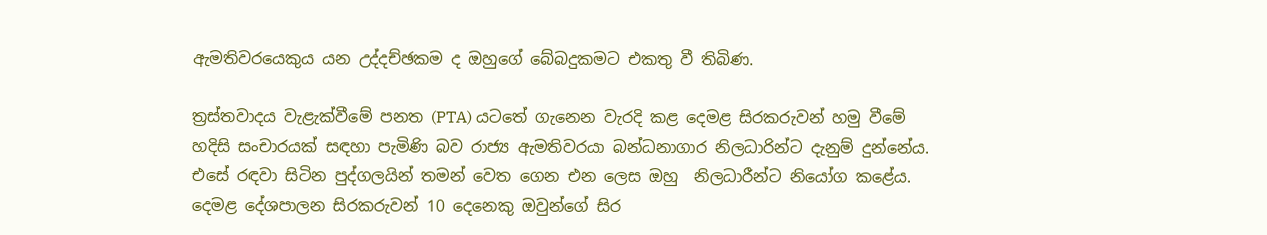ඇමතිවරයෙකුය යන උද්දච්ඡකම ද ඔහුගේ බේබදුකමට එකතු වී තිබිණ.

ත්‍රස්තවාදය වැළැක්වීමේ පනත (PTA) යටතේ ගැනෙන වැරදි කළ දෙමළ සිරකරුවන් හමු වීමේ හදිසි සංචාරයක් සඳහා පැමිණි බව රාජ්‍ය ඇමතිවරයා බන්ධනාගාර නිලධාරින්ට දැනුම් දුන්නේය.  එසේ රඳවා සිටින පුද්ගලයින් තමන් වෙත ගෙන එන ලෙස ඔහු  නිලධාරීන්ට නියෝග කළේය. දෙමළ දේශපාලන සිරකරුවන් 10 දෙනෙකු ඔවුන්ගේ සිර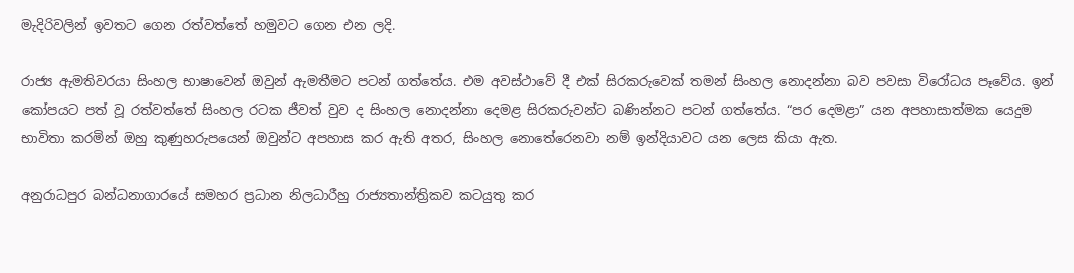මැදිරිවලින් ඉවතට ගෙන රත්වත්තේ හමුවට ගෙන එන ලදි.

රාජ්‍ය ඇමතිවරයා සිංහල භාෂාවෙන් ඔවුන් ඇමතීමට පටන් ගත්තේය. එම අවස්ථාවේ දී එක් සිරකරුවෙක් තමන් සිංහල නොදන්නා බව පවසා විරෝධය පෑවේය. ඉන් කෝපයට පත් වූ රත්වත්තේ සිංහල රටක ජීවත් වුව ද සිංහල නොදන්නා දෙමළ සිරකරුවන්ට බණින්නට පටන් ගත්තේය. “පර දෙම‍ළා” යන අපහාසාත්මක යෙදුම භාවිතා කරමින් ඔහු කුණුහරුපයෙන් ඔවුන්ට අපහාස කර ඇති අතර, සිංහල නොතේරෙනවා නම් ඉන්දියාවට යන ලෙස කියා ඇත.

අනුරාධපුර බන්ධනාගාරයේ සමහර ප්‍රධාන නිලධාරීහු රාජ්‍යතාන්ත්‍රිකව කටයුතු කර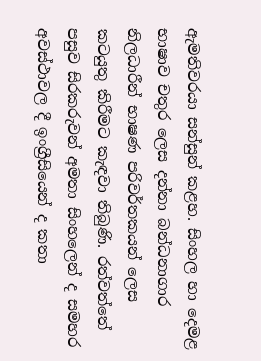ඇමතිවරයා සන්සුන් කළහ. සිංහල හා දෙමළ භාෂාව චතුර ලෙස දන්නා බන්ධනාගාර නිලධාරීන් භාෂණ පරිවර්තකයන් ලෙස කටයුතු කිරීමට කැඳවා තිබුණි. රත්වත්තේ පසුව සිරකරුවන් අමතා සිංහලෙන් ද සමහර අවස්ථාවල දී ඉංග්‍රීසියෙන් ද කතා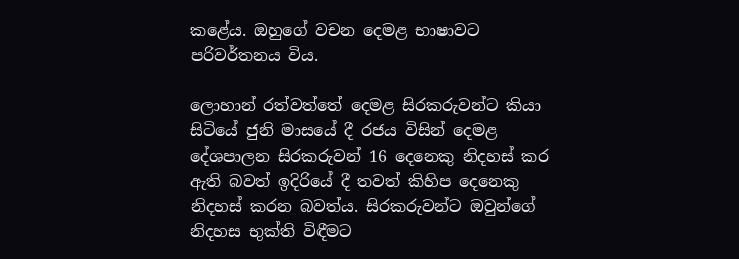කළේය. ඔහුගේ වචන දෙමළ භාෂාවට පරිවර්තනය විය.

ලොහාන් රත්වත්තේ දෙමළ සිරකරුවන්ට කියා සිටියේ ජුනි මාසයේ දී රජය විසින් දෙමළ දේශපාලන සිරකරුවන් 16 දෙනෙකු නිදහස් කර ඇති බවත් ඉදිරියේ දී තවත් කිහිප දෙනෙකු නිදහස් කරන බවත්ය. සිරකරුවන්ට ඔවුන්ගේ නිදහස භුක්ති විඳීමට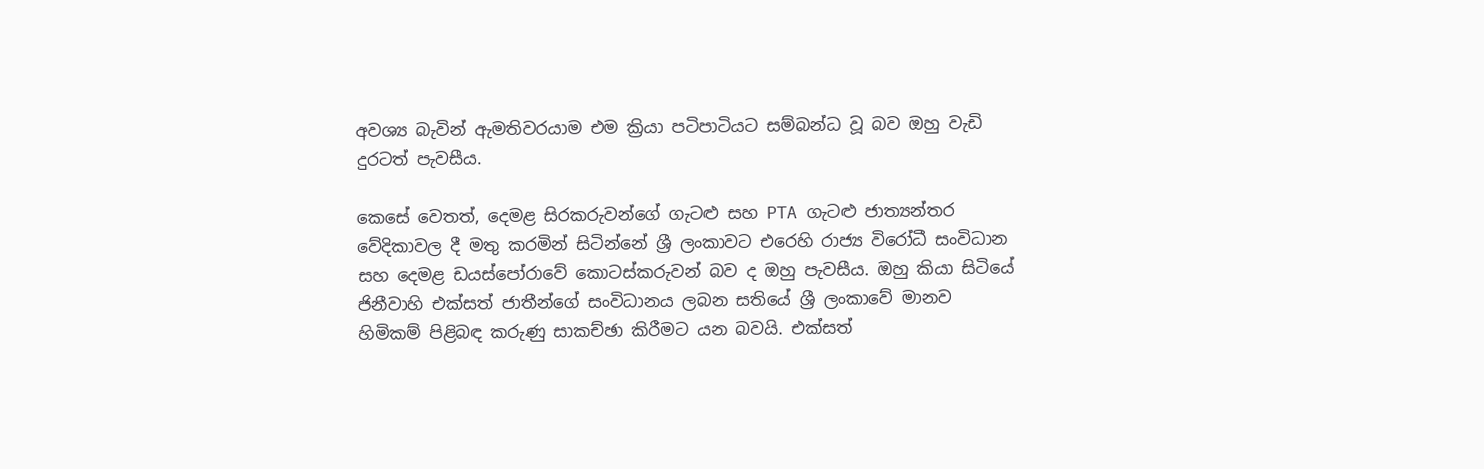අවශ්‍ය බැවින් ඇමතිවරයාම එම ක්‍රියා පටිපාටියට සම්බන්ධ වූ බව ඔහු වැඩි දුරටත් පැවසීය.

කෙසේ වෙතත්, දෙමළ සිරකරුවන්ගේ ගැටළු සහ PTA ගැටළු ජාත්‍යන්තර වේදිකාවල දී මතු කරමින් සිටින්නේ ශ්‍රී ලංකාවට එරෙහි රාජ්‍ය විරෝධී සංවිධාන සහ දෙමළ ඩයස්පෝරාවේ කොටස්කරුවන් බව ද ඔහු පැවසීය. ඔහු කියා සිටියේ ජිනීවාහි එක්සත් ජාතීන්ගේ සංවිධානය ලබන සතියේ ශ්‍රී ලංකාවේ මානව හිමිකම් පිළිබඳ කරුණු සාකච්ඡා කිරීමට යන බවයි. එක්සත්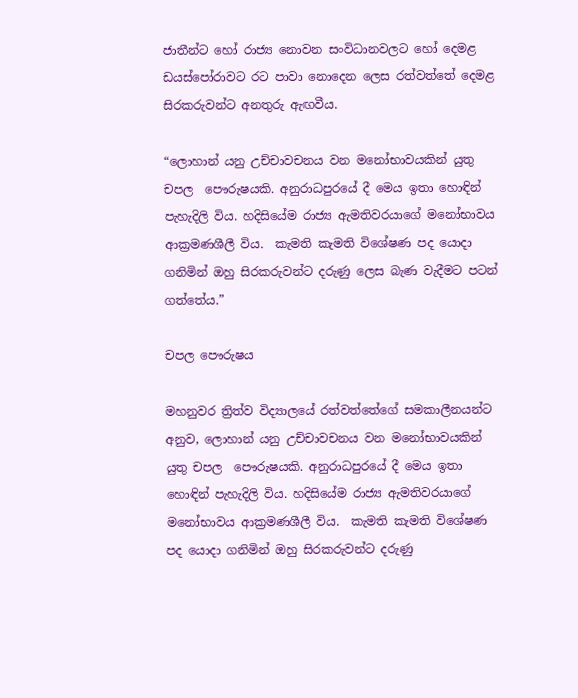ජාතීන්ට හෝ රාජ්‍ය නොවන සංවිධානවලට හෝ දෙමළ ඩයස්පෝරාවට රට පාවා නොදෙන ලෙස රත්වත්තේ දෙමළ සිරකරුවන්ට අනතුරු ඇඟවීය.

“ලොහාන් යනු උච්චාවචනය වන මනෝභාවයකින් යුතු චපල  පෞරුෂයකි. අනුරාධපුරයේ දී මෙය ඉතා හොඳින් පැහැදිලි විය. හදිසියේම රාජ්‍ය ඇමතිවරයාගේ මනෝභාවය ආක්‍රමණශීලී විය.  කැමති කැමති විශේෂණ පද යොදා ගනිමින් ඔහු සිරකරුවන්ට දරුණු ලෙස බැණ වැදීමට පටන් ගත්තේය.”

චපල පෞරුෂය

මහනුවර ත්‍රිත්ව විද්‍යාලයේ රත්වත්තේගේ සමකාලීනයන්ට අනුව, ලොහාන් යනු උච්චාවචනය වන මනෝභාවයකින් යුතු චපල  පෞරුෂයකි. අනුරාධපුරයේ දී මෙය ඉතා හොඳින් පැහැදිලි විය. හදිසියේම රාජ්‍ය ඇමතිවරයාගේ මනෝභාවය ආක්‍රමණශීලී විය.  කැමති කැමති විශේෂණ පද යොදා ගනිමින් ඔහු සිරකරුවන්ට දරුණු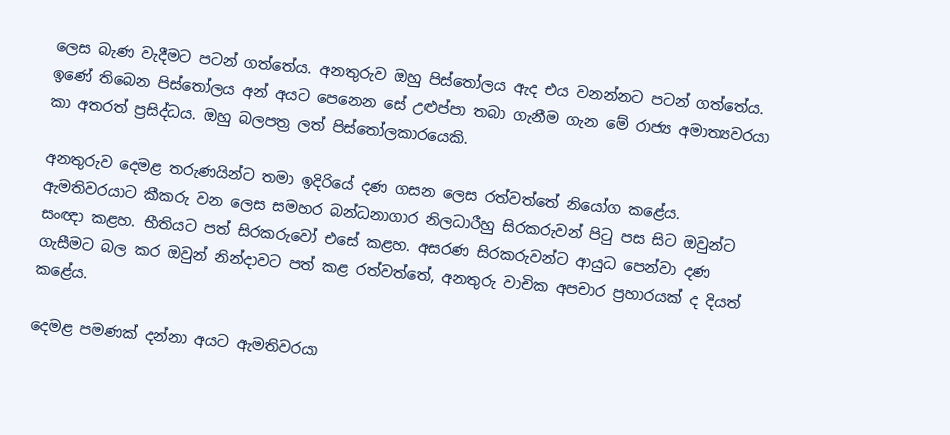ලෙස බැණ වැදීමට පටන් ගත්තේය. අනතුරුව ඔහු පිස්තෝලය ඇද එය වනන්නට පටන් ගත්තේය. ඉණේ තිබෙන පිස්තෝලය අන් අයට පෙනෙන සේ උළුප්පා තබා ගැනීම ගැන මේ රාජ්‍ය අමාත්‍යවරයා කා අතරත් ප්‍රසිද්ධය. ඔහු බලපත්‍ර ලත් පිස්තෝලකාරයෙකි.

අනතුරුව දෙමළ තරුණයින්ට තමා ඉදිරියේ දණ ගසන ලෙස රත්වත්තේ නියෝග කළේය. ඇමතිවරයාට කීකරු වන ලෙස සමහර බන්ධනාගාර නිලධාරීහු සිරකරුවන් පිටු පස සිට ඔවුන්ට සංඥා කළහ. භීතියට පත් සිරකරුවෝ එසේ කළහ. අසරණ සිරකරුවන්ට ආයුධ පෙන්වා දණ ගැසීමට බල කර ඔවුන් නින්දාවට පත් කළ රත්වත්තේ, අනතුරු වාචික අපචාර ප්‍රහාරයක් ද දියත් කළේය.

දෙමළ පමණක් දන්නා අයට ඇමතිවරයා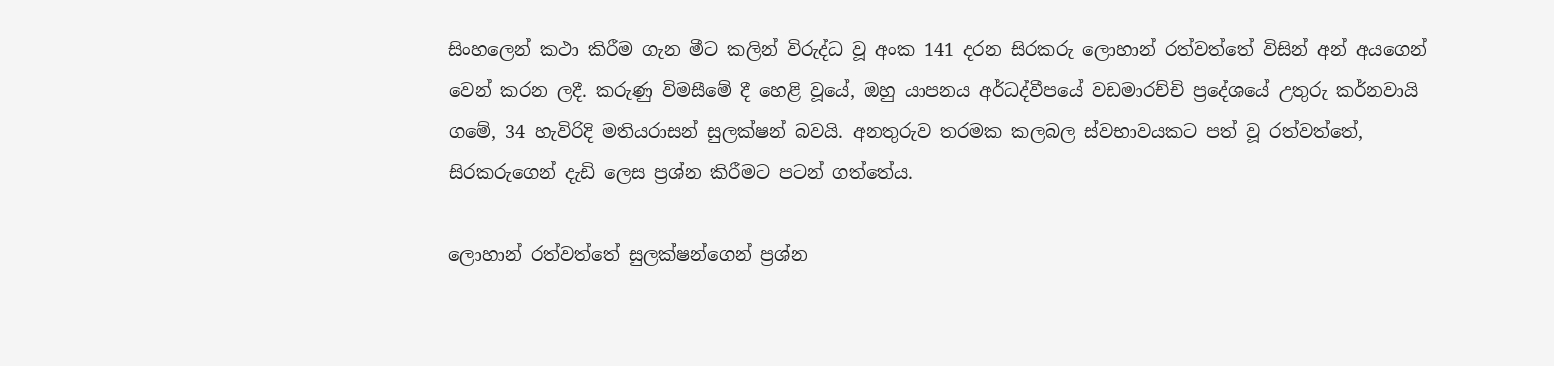සිංහලෙන් කථා කිරීම ගැන මීට කලින් විරුද්ධ වූ අංක 141 දරන සිරකරු ලොහාන් රත්වත්තේ විසින් අන් අයගෙන් වෙන් කරන ලදී. කරුණු විමසීමේ දී හෙළි වූයේ, ඔහු යාපනය අර්ධද්වීපයේ වඩමාරච්චි ප්‍රදේශයේ උතුරු කර්නවායි ගමේ, 34 හැවිරිදි මතියරාසන් සුලක්ෂන් බවයි. අනතුරුව තරමක කලබල ස්වභාවයකට පත් වූ රත්වත්තේ, සිරකරුගෙන් දැඩි ලෙස ප්‍රශ්න කිරීමට පටන් ගත්තේය.

ලොහාන් රත්වත්තේ සුලක්ෂන්ගෙන් ප්‍රශ්න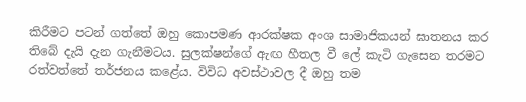කිරීමට පටන් ගත්තේ ඔහු කොපමණ ආරක්ෂක අංශ සාමාජිකයන් ඝාතනය කර තිබේ දැයි දැන ගැනීමටය. සුලක්ෂන්ගේ ඇඟ හීතල වී ලේ කැටි ගැසෙන තරමට රත්වත්තේ තර්ජනය කළේය. විවිධ අවස්ථාවල දී ඔහු තම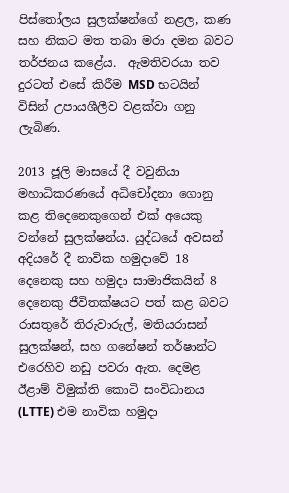පිස්තෝලය සුලක්ෂන්ගේ නළල, කණ සහ නිකට මත තබා මරා දමන බවට තර්ජනය කළේය.  ඇමතිවරයා තව දුරටත් එසේ කිරීම MSD භටයින් විසින් උපායශීලීව වළක්වා ගනු ලැබිණ.

2013 ජූලි මාසයේ දී වවුනියා මහාධිකරණයේ අධිචෝදනා ගොනු කළ තිදෙනෙකුගෙන් එක් අයෙකු වන්නේ සුලක්ෂන්ය. යුද්ධයේ අවසන් අදියරේ දී නාවික හමුදාවේ 18 දෙනෙකු සහ හමුදා සාමාජිකයින් 8 දෙනෙකු ජීවිතක්ෂයට පත් කළ බවට රාසතුරේ තිරුවාරුල්, මතියරාසන් සුලක්ෂන්, සහ ගනේෂන් තර්ෂාන්ට එරෙහිව නඩු පවරා ඇත. දෙමළ ඊළාම් විමුක්ති කොටි සංවිධානය (LTTE) එම නාවික හමුදා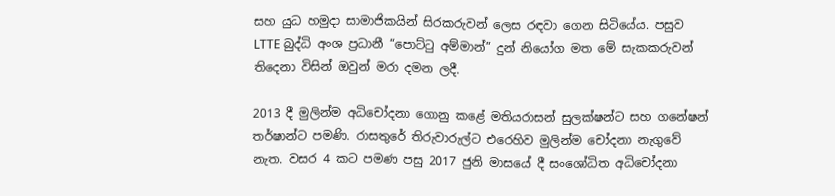සහ යුධ හමුදා සාමාජිකයින් සිරකරුවන් ලෙස රඳවා ගෙන සිටියේය. පසුව LTTE බුද්ධි අංශ ප්‍රධානී “පොට්ටු අම්මාන්” දුන් නියෝග මත මේ සැකකරුවන් තිදෙනා විසින් ඔවුන් මරා දමන ලදී.

2013 දී මුලින්ම අධිචෝදනා ගොනු කළේ මතියරාසන් සුලක්ෂන්ට සහ ගනේෂන් තර්ෂාන්ට පමණි. රාසතුරේ තිරුවාරුල්ට එරෙහිව මුලින්ම චෝදනා නැගුවේ නැත. වසර 4 කට පමණ පසු 2017 ජුනි මාසයේ දී සංශෝධිත අධිචෝදනා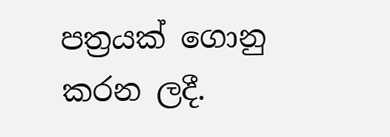පත්‍රයක් ගොනු කරන ලදී.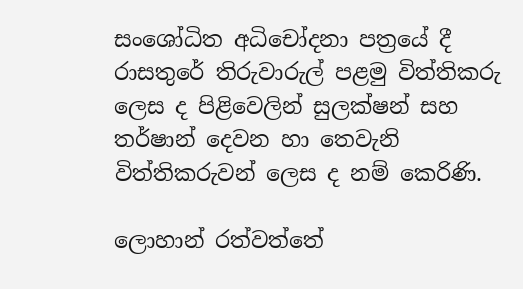සංශෝධිත අධිචෝදනා පත්‍රයේ දී රාසතුරේ තිරුවාරුල් පළමු විත්තිකරු ලෙස ද පිළිවෙලින් සුලක්ෂන් සහ තර්ෂාන් දෙවන හා තෙවැනි විත්තිකරුවන් ලෙස ද නම් කෙරිණි.

ලොහාන් රත්වත්තේ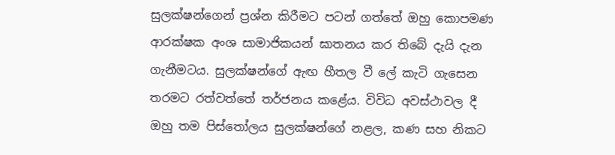සුලක්ෂන්ගෙන් ප්‍රශ්න කිරීමට පටන් ගත්තේ ඔහු කොපමණ ආරක්ෂක අංශ සාමාජිකයන් ඝාතනය කර තිබේ දැයි දැන ගැනීමටය. සුලක්ෂන්ගේ ඇඟ හීතල වී ලේ කැටි ගැසෙන තරමට රත්වත්තේ තර්ජනය කළේය. විවිධ අවස්ථාවල දී ඔහු තම පිස්තෝලය සුලක්ෂන්ගේ නළල, කණ සහ නිකට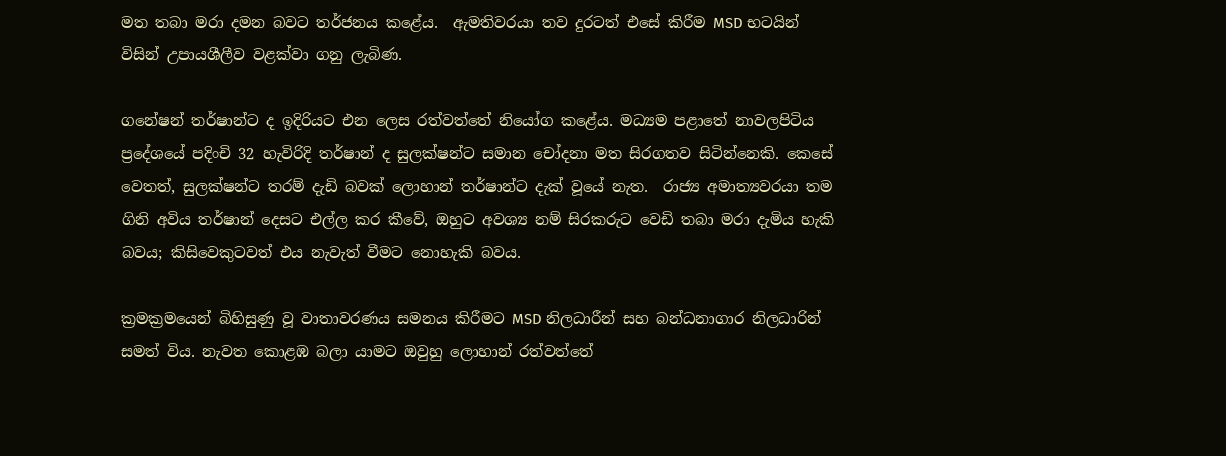මත තබා මරා දමන බවට තර්ජනය කළේය.  ඇමතිවරයා තව දුරටත් එසේ කිරීම MSD භටයින් විසින් උපායශීලීව වළක්වා ගනු ලැබිණ.

ගනේෂන් තර්ෂාන්ට ද ඉදිරියට එන ලෙස රත්වත්තේ නියෝග කළේය. මධ්‍යම පළාතේ නාවලපිටිය ප්‍රදේශයේ පදිංචි 32 හැවිරිදි තර්ෂාන් ද සුලක්ෂන්ට සමාන චෝදනා මත සිරගතව සිටින්නෙකි. කෙසේ වෙතත්, සුලක්ෂන්ට තරම් දැඩි බවක් ලොහාන් තර්ෂාන්ට දැක් වූයේ නැත.  රාජ්‍ය අමාත්‍යවරයා තම ගිනි අවිය තර්ෂාන් දෙසට එල්ල කර කීවේ, ඔහුට අවශ්‍ය නම් සිරකරුට වෙඩි තබා මරා දැමිය හැකි බවය; කිසිවෙකුටවත් එය නැවැත් වීමට නොහැකි බවය.

ක්‍රමක්‍රමයෙන් බිහිසුණු වූ වාතාවරණය සමනය කිරීමට MSD නිලධාරීන් සහ බන්ධනාගාර නිලධාරින් සමත් විය. නැවත කොළඹ බලා යාමට ඔවුහු ලොහාන් රත්වත්තේ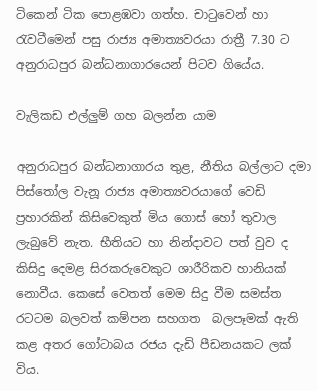ටිකෙන් ටික පොළඹවා ගත්හ. චාටුවෙන් හා රැවටීමෙන් පසු රාජ්‍ය අමාත්‍යවරයා රාත්‍රී 7.30 ට අනුරාධපුර බන්ධනාගාරයෙන් පිටව ගියේය.

වැලිකඩ එල්ලුම් ගහ බලන්න යාම

අනුරාධපුර බන්ධනාගාරය තුළ, නීතිය බල්ලාට දමා පිස්තෝල වැනූ රාජ්‍ය අමාත්‍යවරයාගේ වෙඩි ප්‍රහාරකින් කිසිවෙකුත් මිය ගොස් හෝ තුවාල ලැබුවේ නැත. භීතියට හා නින්දාවට පත් වුව ද කිසිදු දෙමළ සිරකරුවෙකුට ශාරීරිකව හානියක් නොවීය. කෙසේ වෙතත් මෙම සිදු වීම සමස්ත රටටම බලවත් කම්පන සහගත  බලපෑමක් ඇති කළ අතර ගෝටාබය රජය දැඩි පීඩනයකට ලක් විය.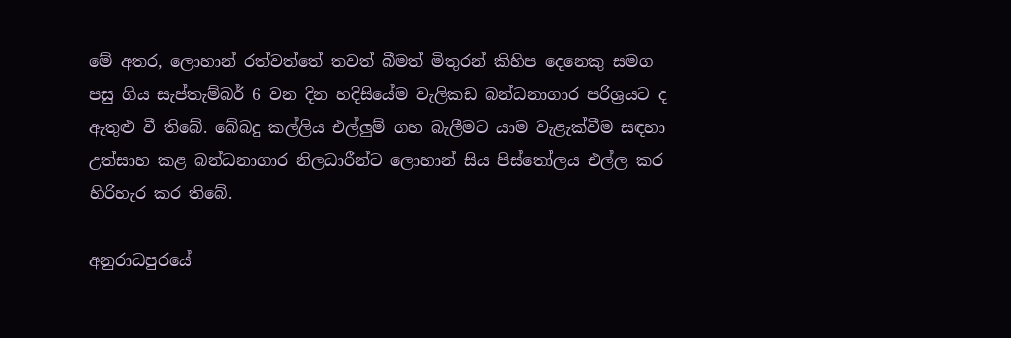මේ අතර, ලොහාන් රත්වත්තේ තවත් බීමත් මිතුරන් කිහිප දෙනෙකු සමග පසු ගිය සැප්තැම්බර් 6 වන දින හදිසියේම වැලිකඩ බන්ධනාගාර පරිශ්‍රයට ද ඇතුළු වී තිබේ. බේබදු කල්ලිය එල්ලුම් ගහ බැලීමට යාම වැළැක්වීම සඳහා උත්සාහ කළ බන්ධනාගාර නිලධාරීන්ට ලොහාන් සිය පිස්තෝලය එල්ල කර හිරිහැර කර තිබේ.

අනුරාධපුරයේ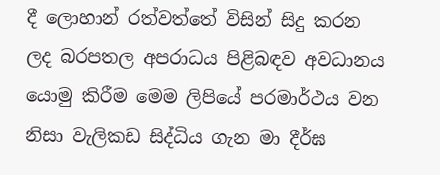දී ලොහාන් රත්වත්තේ විසින් සිදු කරන ලද බරපතල අපරාධය පිළිබඳව අවධානය යොමු කිරීම මෙම ලිපියේ පරමාර්ථය වන නිසා වැලිකඩ සිද්ධිය ගැන මා දීර්ඝ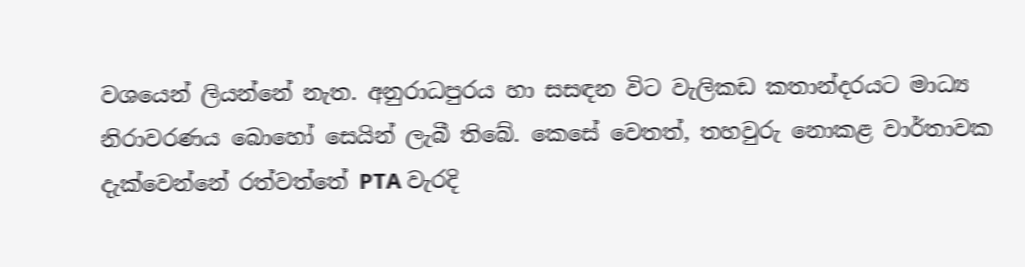වශයෙන් ලියන්නේ නැත. අනුරාධපුරය හා සසඳන විට වැලිකඩ කතාන්දරයට මාධ්‍ය නිරාවරණය බොහෝ සෙයින් ලැබී තිබේ. කෙසේ වෙතත්, තහවුරු නොකළ වාර්තාවක දැක්වෙන්නේ රත්වත්තේ PTA වැරදි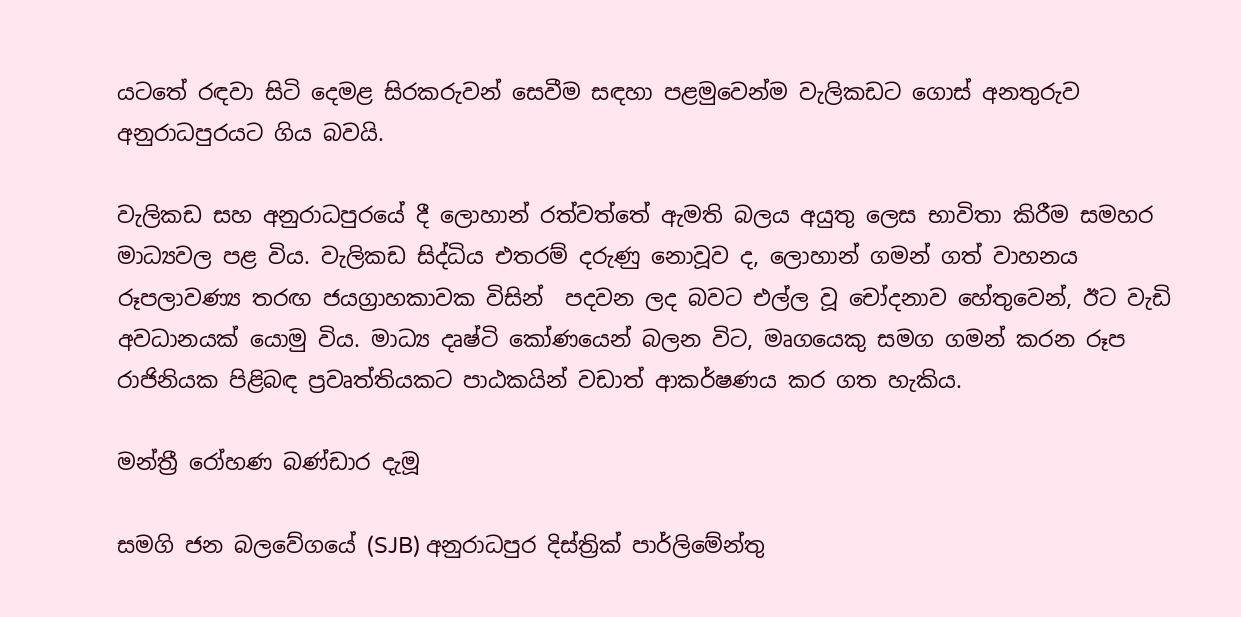යටතේ රඳවා සිටි දෙමළ සිරකරුවන් සෙවීම සඳහා පළමුවෙන්ම වැලිකඩට ගොස් අනතුරුව අනුරාධපුරයට ගිය බවයි.

වැලිකඩ සහ අනුරාධපුරයේ දී ලොහාන් රත්වත්තේ ඇමති බලය අයුතු ලෙස භාවිතා කිරීම සමහර මාධ්‍යවල පළ විය. වැලිකඩ සිද්ධිය එතරම් දරුණු නොවූව ද, ලොහාන් ගමන් ගත් වාහනය රූපලාවණ්‍ය තරඟ ජයග්‍රාහකාවක විසින්  පදවන ලද බවට එල්ල වූ චෝදනාව හේතුවෙන්, ඊට වැඩි අවධානයක් යොමු විය. මාධ්‍ය දෘෂ්ටි කෝණයෙන් බලන විට, මෘගයෙකු සමග ගමන් කරන රූප රාජිනියක පිළිබඳ ප්‍රවෘත්තියකට පාඨකයින් වඩාත් ආකර්ෂණය කර ගත හැකිය.

මන්ත්‍රී රෝහණ බණ්ඩාර දැමූ

සමගි ජන බලවේගයේ (SJB) අනුරාධපුර දිස්ත්‍රික් පාර්ලිමේන්තු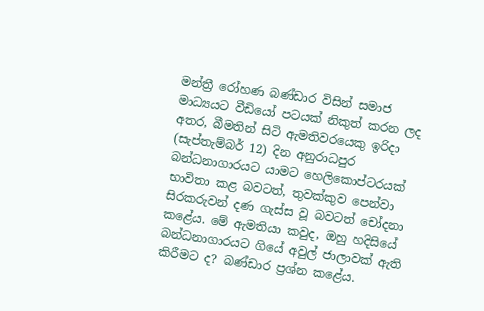මන්ත්‍රී රෝහණ බණ්ඩාර විසින් සමාජ මාධ්‍යයට වීඩියෝ පටයක් නිකුත් කරන ලද අතර, බීමතින් සිටි ඇමතිවරයෙකු ඉරිදා (සැප්තැම්බර් 12) දින අනුරාධපුර බන්ධනාගාරයට යාමට හෙලිකොප්ටරයක් භාවිතා කළ බවටත්, තුවක්කුව පෙන්වා සිරකරුවන් දණ ගැස්ස වූ බවටත් චෝදනා කළේය. මේ ඇමතියා කවුද, ඔහු හදිසියේ බන්ධනාගාරයට ගියේ අවුල් ජාලාවක් ඇති කිරීමට ද? බණ්ඩාර ප්‍රශ්න කළේය.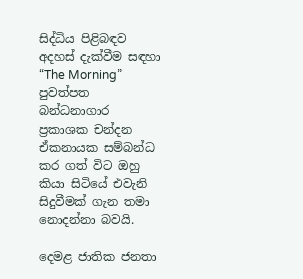සිද්ධිය පිළිබඳව අදහස් දැක්වීම සඳහා “The Morning” පුවත්පත බන්ධනාගාර ප්‍රකාශක චන්දන ඒකනායක සම්බන්ධ කර ගත් විට ඔහු කියා සිටියේ එවැනි සිදුවීමක් ගැන තමා නොදන්නා බවයි.

දෙමළ ජාතික ජනතා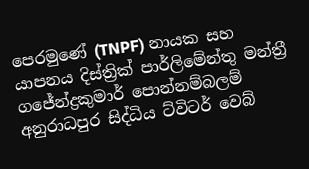පෙරමුණේ (TNPF) නායක සහ යාපනය දිස්ත්‍රික් පාර්ලිමේන්තු මන්ත්‍රී ගජේන්ද්‍රකුමාර් පොන්නම්බලම් අනුරාධපුර සිද්ධිය ට්විටර් වෙබ්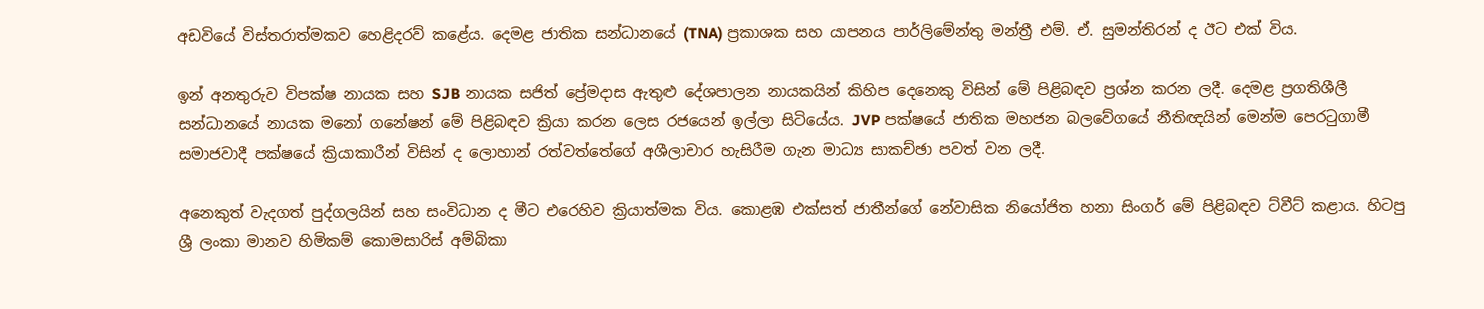අඩවියේ විස්තරාත්මකව හෙළිදරව් කළේය. දෙමළ ජාතික සන්ධානයේ (TNA) ප්‍රකාශක සහ යාපනය පාර්ලිමේන්තු මන්ත්‍රී එම්. ඒ. සුමන්තිරන් ද ඊට එක් විය.

ඉන් අනතුරුව විපක්ෂ නායක සහ SJB නායක සජිත් ප්‍රේමදාස ඇතුළු දේශපාලන නායකයින් කිහිප දෙනෙකු විසින් මේ පිළිබඳව ප්‍රශ්න කරන ලදී. දෙමළ ප්‍රගතිශීලී සන්ධානයේ නායක මනෝ ගනේෂන් මේ පිළිබඳව ක්‍රියා කරන ලෙස රජයෙන් ඉල්ලා සිටියේය. JVP පක්ෂයේ ජාතික මහජන බලවේගයේ නීතිඥයින් මෙන්ම පෙරටුගාමී සමාජවාදී පක්ෂයේ ක්‍රියාකාරීන් විසින් ද ලොහාන් රත්වත්තේගේ අශීලාචාර හැසිරීම ගැන මාධ්‍ය සාකච්ඡා පවත් වන ලදී.

අනෙකුත් වැදගත් පුද්ගලයින් සහ සංවිධාන ද මීට එරෙහිව ක්‍රියාත්මක විය. කොළඹ එක්සත් ජාතීන්ගේ නේවාසික නියෝජිත හනා සිංගර් මේ පිළිබඳව ට්වීට් කළාය. හිටපු ශ්‍රී ලංකා මානව හිමිකම් කොමසාරිස් අම්බිකා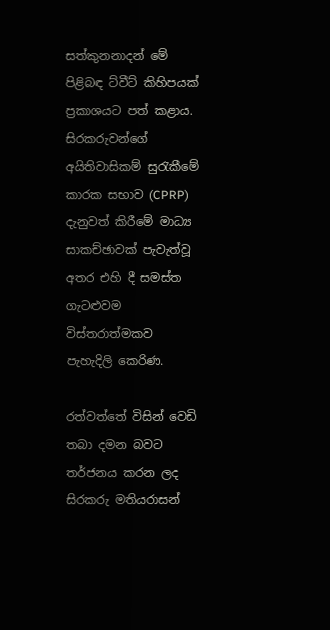සත්කුනනාදන් මේ පිළිබඳ ට්වීට් කිහිපයක් ප්‍රකාශයට පත් කළාය. සිරකරුවන්ගේ අයිතිවාසිකම් සුරැකීමේ කාරක සභාව (CPRP) දැනුවත් කිරීමේ මාධ්‍ය සාකච්ඡාවක් පැවැත්වූ අතර එහි දී සමස්ත ගැටළුවම විස්තරාත්මකව පැහැදිලි කෙරිණ.

රත්වත්තේ විසින් වෙඩි තබා දමන බවට තර්ජනය කරන ලද සිරකරු මතියරාසන්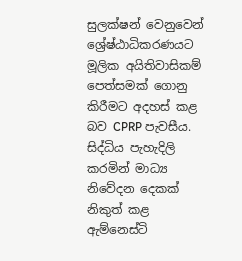සුලක්ෂන් වෙනුවෙන් ශ්‍රේෂ්ඨාධිකරණයට මූලික අයිතිවාසිකම් පෙත්සමක් ගොනු කිරීමට අදහස් කළ බව CPRP පැවසීය. සිද්ධිය පැහැදිලි කරමින් මාධ්‍ය නිවේදන දෙකක් නිකුත් කළ ඇම්නෙස්ටි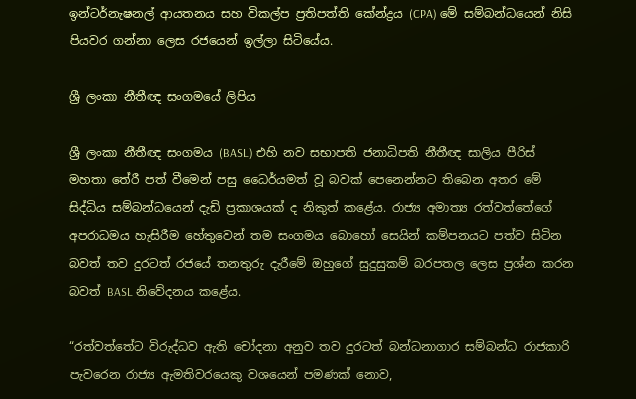ඉන්ටර්නැෂනල් ආයතනය සහ විකල්ප ප්‍රතිපත්ති කේන්ද්‍රය (CPA) මේ සම්බන්ධයෙන් නිසි පියවර ගන්නා ලෙස රජයෙන් ඉල්ලා සිටියේය.

ශ්‍රී ලංකා නීතීඥ සංගමයේ ලිපිය

ශ්‍රී ලංකා නීතීඥ සංගමය (BASL) එහි නව සභාපති ජනාධිපති නීතීඥ සාලිය පීරිස් මහතා තේරී පත් වීමෙන් පසු ධෛර්යමත් වූ බවක් පෙනෙන්නට තිබෙන අතර මේ සිද්ධිය සම්බන්ධයෙන් දැඩි ප්‍රකාශයක් ද නිකුත් කළේය. රාජ්‍ය අමාත්‍ය රත්වත්තේගේ  අපරාධමය හැසිරීම හේතුවෙන් තම සංගමය බොහෝ සෙයින් කම්පනයට පත්ව සිටින බවත් තව දුරටත් රජයේ තනතුරු දැරීමේ ඔහුගේ සුදුසුකම් බරපතල ලෙස ප්‍රශ්න කරන බවත් BASL නිවේදනය කළේය.

“රත්වත්තේට විරුද්ධව ඇති චෝදනා අනුව තව දුරටත් බන්ධනාගාර සම්බන්ධ රාජකාරි පැවරෙන රාජ්‍ය ඇමතිවරයෙකු වශයෙන් පමණක් නොව,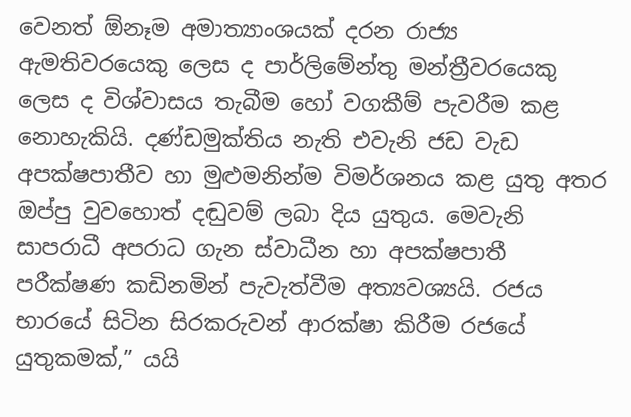වෙනත් ඕනෑම අමාත්‍යාංශයක් දරන රාජ්‍ය ඇමතිවරයෙකු ලෙස ද පාර්ලිමේන්තු මන්ත්‍රීවරයෙකු ලෙස ද විශ්වාසය තැබීම හෝ වගකීම් පැවරීම කළ නොහැකියි. දණ්ඩමුක්තිය නැති එවැනි ජඩ වැඩ අපක්ෂපාතීව හා මුළුමනින්ම විමර්ශනය කළ යුතු අතර ඔප්පු වුවහොත් දඬුවම් ලබා දිය යුතුය. මෙවැනි සාපරාධී අපරාධ ගැන ස්වාධීන හා අපක්ෂපාතී පරීක්ෂණ කඩිනමින් පැවැත්වීම අත්‍යවශ්‍යයි. රජය භාරයේ සිටින සිරකරුවන් ආරක්ෂා කිරීම රජයේ යුතුකමක්,” යයි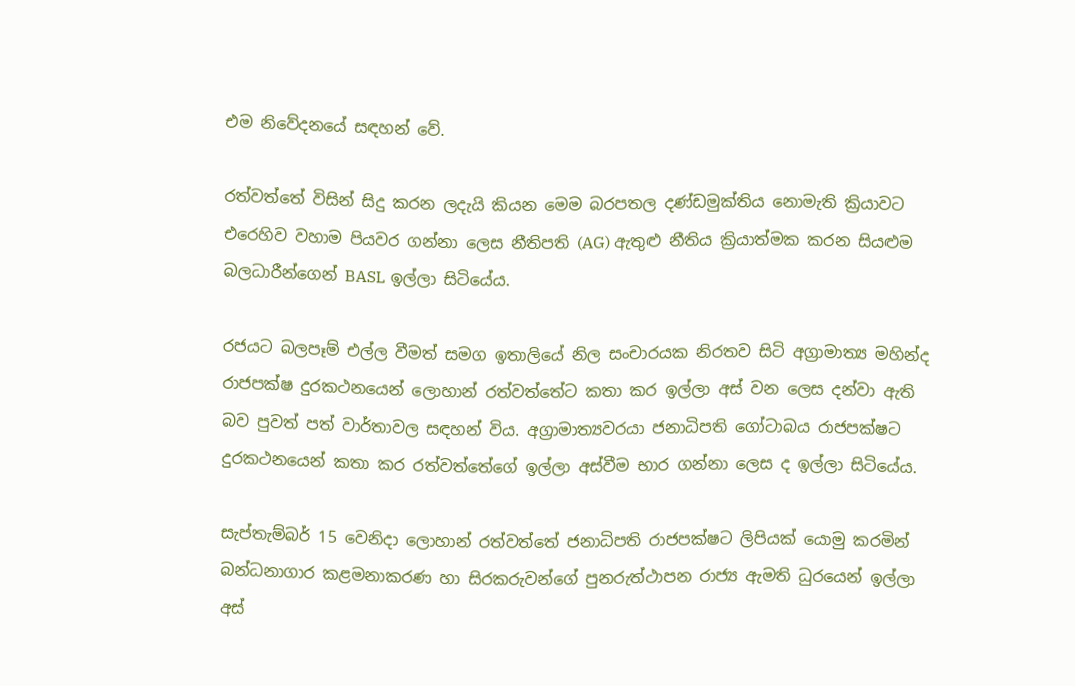එම නිවේදනයේ සඳහන් වේ.

රත්වත්තේ විසින් සිදු කරන ලදැයි කියන මෙම බරපතල දණ්ඩමුක්තිය නොමැති ක්‍රියාවට එරෙහිව වහාම පියවර ගන්නා ලෙස නීතිපති (AG) ඇතුළු නීතිය ක්‍රියාත්මක කරන සියළුම බලධාරීන්ගෙන් BASL ඉල්ලා සිටියේය.

රජයට බලපෑම් එල්ල වීමත් සමග ඉතාලියේ නිල සංචාරයක නිරතව සිටි අග්‍රාමාත්‍ය මහින්ද රාජපක්ෂ දුරකථනයෙන් ලොහාන් රත්වත්තේට කතා කර ඉල්ලා අස් වන ලෙස දන්වා ඇති බව පුවත් පත් වාර්තාවල සඳහන් විය. අග්‍රාමාත්‍යවරයා ජනාධිපති ගෝටාබය රාජපක්ෂට දුරකථනයෙන් කතා කර රත්වත්තේගේ ඉල්ලා අස්වීම භාර ගන්නා ලෙස ද ඉල්ලා සිටියේය.

සැප්තැම්බර් 15 වෙනිදා ලොහාන් රත්වත්තේ ජනාධිපති රාජපක්ෂට ලිපියක් යොමු කරමින් බන්ධනාගාර කළමනාකරණ හා සිරකරුවන්ගේ පුනරුත්ථාපන රාජ්‍ය ඇමති ධුරයෙන් ඉල්ලා අස්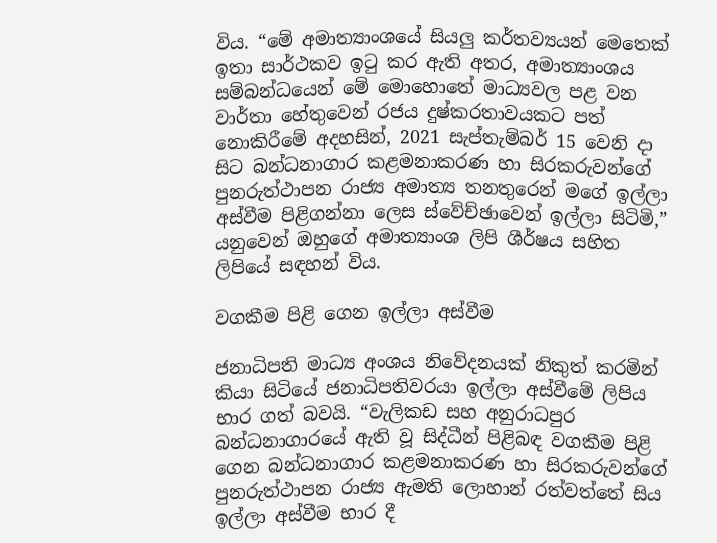විය. “මේ අමාත්‍යාංශයේ සියලු කර්තව්‍යයන් මෙතෙක් ඉතා සාර්ථකව ඉටු කර ඇති අතර, අමාත්‍යාංශය සම්බන්ධයෙන් මේ මොහොතේ මාධ්‍යවල පළ වන වාර්තා හේතුවෙන් රජය දුෂ්කරතාවයකට පත් නොකිරීමේ අදහසින්, 2021 සැප්තැම්බර් 15 වෙනි දා සිට බන්ධනාගාර කළමනාකරණ හා සිරකරුවන්ගේ පුනරුත්ථාපන රාජ්‍ය අමාත්‍ය තනතුරෙන් මගේ ඉල්ලා අස්වීම පිළිගන්නා ලෙස ස්වේච්ඡාවෙන් ඉල්ලා සිටිමි,” යනුවෙන් ඔහුගේ අමාත්‍යාංශ ලිපි ශීර්ෂය සහිත ලිපියේ සඳහන් විය.

වගකීම පිළි ගෙන ඉල්ලා අස්වීම

ජනාධිපති මාධ්‍ය අංශය නිවේදනයක් නිකුත් කරමින් කියා සිටියේ ජනාධිපතිවරයා ඉල්ලා අස්වීමේ ලිපිය භාර ගත් බවයි. “වැලිකඩ සහ අනුරාධපුර බන්ධනාගාරයේ ඇති වූ සිද්ධීන් පිළිබඳ වගකීම පිළි ගෙන බන්ධනාගාර කළමනාකරණ හා සිරකරුවන්ගේ පුනරුත්ථාපන රාජ්‍ය ඇමති ලොහාන් රත්වත්තේ සිය ඉල්ලා අස්වීම භාර දී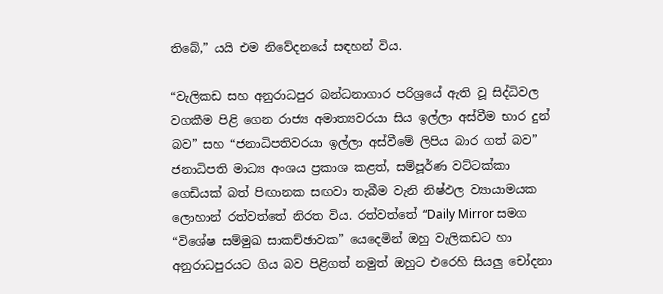තිබේ,” යයි එම නිවේදනයේ සඳහන් විය.

“වැලිකඩ සහ අනුරාධපුර බන්ධනාගාර පරිශ්‍රයේ ඇති වූ සිද්ධිවල වගකීම පිළි ගෙන රාජ්‍ය අමාත්‍යවරයා සිය ඉල්ලා අස්වීම භාර දුන් බව” සහ “ජනාධිපතිවරයා ඉල්ලා අස්වීමේ ලිපිය බාර ගත් බව” ජනාධිපති මාධ්‍ය අංශය ප්‍රකාශ කළත්, සම්පූර්ණ වට්ටක්කා ගෙඩියක් බත් පිඟානක සඟවා තැබීම වැනි නිෂ්ඵල ව්‍යායාමයක ලොහාන් රත්වත්තේ නිරත විය. රත්වත්තේ “Daily Mirror සමග “විශේෂ සම්මුඛ සාකච්ඡාවක” යෙදෙමින් ඔහු වැලිකඩට හා අනුරාධපුරයට ගිය බව පිළිගත් නමුත් ඔහුට එරෙහි සියලු චෝදනා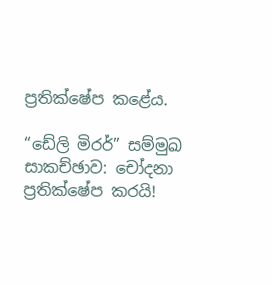ප්‍රතික්ෂේප කළේය.

“ඩේලි මිරර්” සම්මුඛ සාකච්ඡාව: චෝදනා ප්‍රතික්ෂේප කරයි!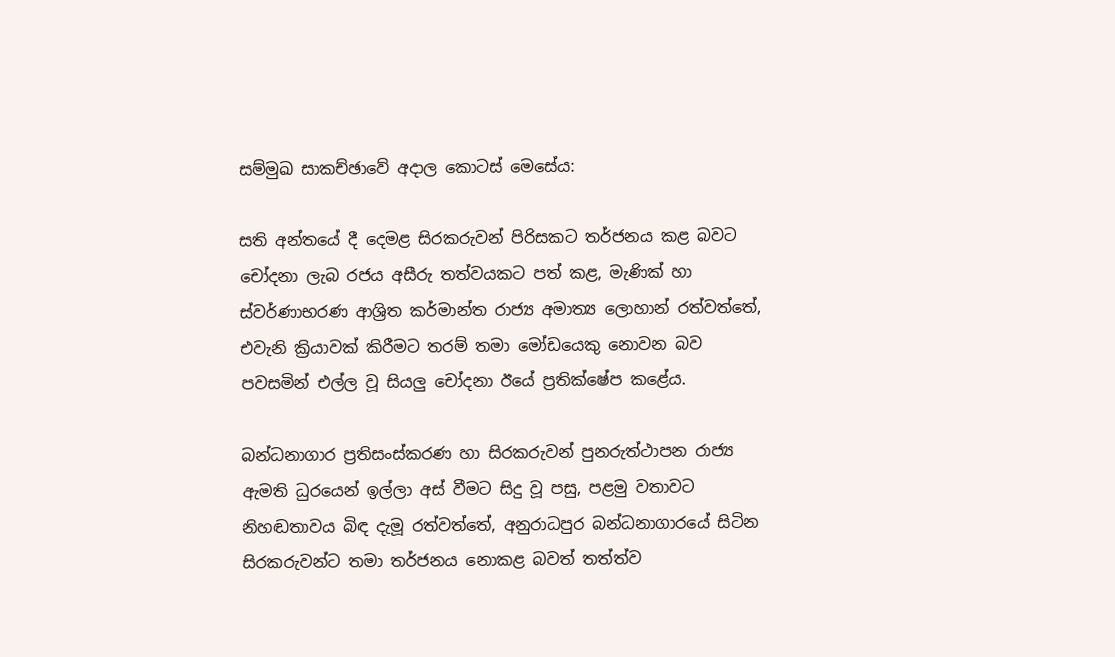සම්මුඛ සාකච්ඡාවේ අදාල කොටස් මෙසේය:

සති අන්තයේ දී දෙමළ සිරකරුවන් පිරිසකට තර්ජනය කළ බවට චෝදනා ලැබ රජය අසීරු තත්වයකට පත් කළ, මැණික් හා ස්වර්ණාභරණ ආශ්‍රිත කර්මාන්ත රාජ්‍ය අමාත්‍ය ලොහාන් රත්වත්තේ, එවැනි ක්‍රියාවක් කිරීමට තරම් තමා මෝඩයෙකු නොවන බව පවසමින් එල්ල වූ සියලු චෝදනා ඊයේ ප්‍රතික්ෂේප කළේය.

බන්ධනාගාර ප්‍රතිසංස්කරණ හා සිරකරුවන් පුනරුත්ථාපන රාජ්‍ය ඇමති ධුරයෙන් ඉල්ලා අස් වීමට සිදු වූ පසු, පළමු වතාවට නිහඬතාවය බිඳ දැමූ රත්වත්තේ, අනුරාධපුර බන්ධනාගාරයේ සිටින සිරකරුවන්ට තමා තර්ජනය නොකළ බවත් තත්ත්ව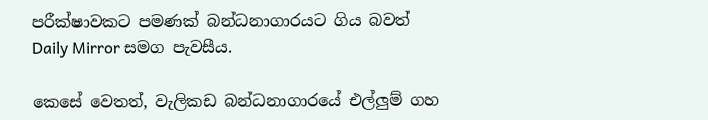පරීක්ෂාවකට පමණක් බන්ධනාගාරයට ගිය බවත් Daily Mirror සමග පැවසීය.

කෙසේ වෙතත්, වැලිකඩ බන්ධනාගාරයේ එල්ලුම් ගහ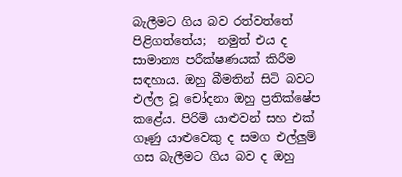බැලීමට ගිය බව රත්වත්තේ පිළිගත්තේය;  නමුත් එය ද සාමාන්‍ය පරීක්ෂණයක් කිරීම සඳහාය. ඔහු බීමතින් සිටි බවට එල්ල වූ චෝදනා ඔහු ප්‍රතික්ෂේප කළේය. පිරිමි යාළුවන් සහ එක් ගෑණු යාළුවෙකු ද සමග එල්ලුම් ගස බැලීමට ගිය බව ද ඔහු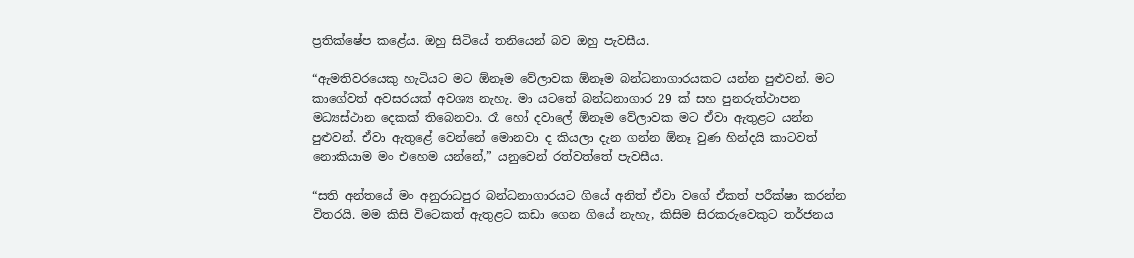ප්‍රතික්ෂේප කළේය. ඔහු සිටියේ තනියෙන් බව ඔහු පැවසීය.

“ඇමතිවරයෙකු හැටියට මට ඕනෑම වේලාවක ඕනෑම බන්ධනාගාරයකට යන්න පුළුවන්. මට කාගේවත් අවසරයක් අවශ්‍ය නැහැ. මා යටතේ බන්ධනාගාර 29 ක් සහ පුනරුත්ථාපන මධ්‍යස්ථාන දෙකක් තිබෙනවා. රෑ හෝ දවාලේ ඕනෑම වේලාවක මට ඒවා ඇතුළට යන්න පුළුවන්. ඒවා ඇතුළේ වෙන්නේ මොනවා ද කියලා දැන ගන්න ඕනෑ වුණ හින්දයි කාටවත් නොකියාම මං එහෙම යන්නේ,” යනුවෙන් රත්වත්තේ පැවසීය.

“සති අන්තයේ මං අනුරාධපුර බන්ධනාගාරයට ගියේ අනිත් ඒවා වගේ ඒකත් පරීක්ෂා කරන්න විතරයි. මම කිසි විටෙකත් ඇතුළට කඩා ගෙන ගියේ නැහැ, කිසිම සිරකරුවෙකුට තර්ජනය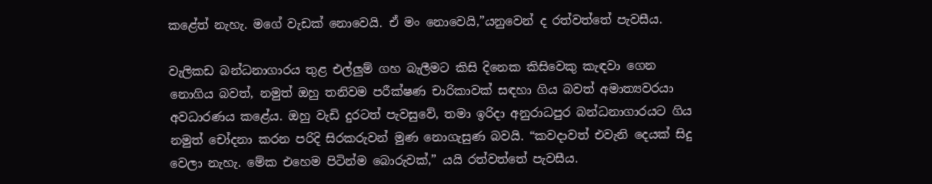කළේත් නැහැ. මගේ වැඩක් නොවෙයි. ඒ මං නොවෙයි,”යනුවෙන් ද රත්වත්තේ පැවසීය.

වැලිකඩ බන්ධනාගාරය තුළ එල්ලුම් ගහ බැලීමට කිසි දිනෙක කිසිවෙකු කැඳවා ගෙන නොගිය බවත්, නමුත් ඔහු තනිවම පරීක්ෂණ චාරිකාවක් සඳහා ගිය බවත් අමාත්‍යවරයා අවධාරණය කළේය. ඔහු වැඩි දුරටත් පැවසුවේ, තමා ඉරිදා අනුරාධපුර බන්ධනාගාරයට ගිය නමුත් චෝදනා කරන පරිදි සිරකරුවන් මුණ නොගැසුණ බවයි. “කවදාවත් එවැනි දෙයක් සිදු වෙලා නැහැ. මේක එහෙම පිටින්ම බොරුවක්,” යයි රත්වත්තේ පැවසීය.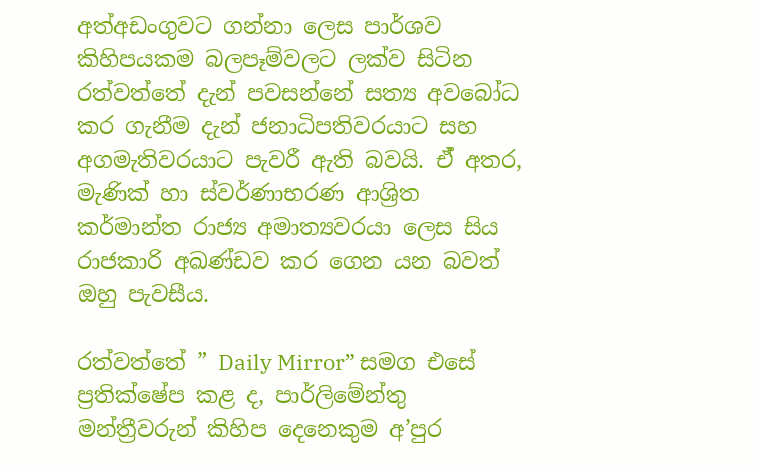අත්අඩංගුවට ගන්නා ලෙස පාර්ශව කිහිපයකම බලපෑම්වලට ලක්ව සිටින රත්වත්තේ දැන් පවසන්නේ සත්‍ය අවබෝධ කර ගැනීම දැන් ජනාධිපතිවරයාට සහ අගමැතිවරයාට පැවරී ඇති බවයි. ඒ් අතර, මැණික් හා ස්වර්ණාභරණ ආශ්‍රිත කර්මාන්ත රාජ්‍ය අමාත්‍යවරයා ලෙස සිය රාජකාරි අඛණ්ඩව කර ගෙන යන බවත් ඔහු පැවසීය.

රත්වත්තේ ” Daily Mirror” සමග එසේ ප්‍රතික්ෂේප කළ ද, පාර්ලිමේන්තු මන්ත්‍රීවරුන් කිහිප දෙනෙකුම අ’පුර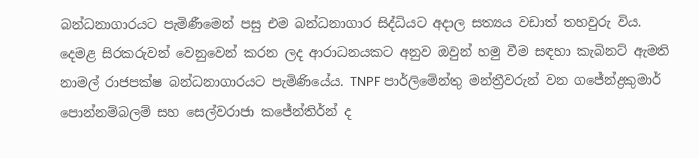බන්ධනාගාරයට පැමිණීමෙන් පසු එම බන්ධනාගාර සිද්ධියට අදාල සත්‍යය වඩාත් තහවුරු විය. දෙමළ සිරකරුවන් වෙනුවෙන් කරන ලද ආරාධනයකට අනුව ඔවුන් හමු වීම සඳහා කැබිනට් ඇමති නාමල් රාජපක්ෂ බන්ධනාගාරයට පැමිණියේය. TNPF පාර්ලිමේන්තු මන්ත්‍රීවරුන් වන ගජේන්ද්‍රකුමාර් පොන්නම්බලම් සහ සෙල්වරාජා කජේන්තිර්න් ද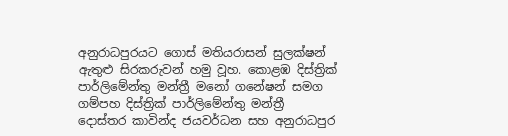අනුරාධපුරයට ගොස් මතියරාසන් සුලක්ෂන් ඇතුළු සිරකරුවන් හමු වූහ. කොළඹ දිස්ත්‍රික් පාර්ලිමේන්තු මන්ත්‍රී මනෝ ගනේෂන් සමග ගම්පහ දිස්ත්‍රික් පාර්ලිමේන්තු මන්ත්‍රී  දොස්තර කාවින්ද ජයවර්ධන සහ අනුරාධපුර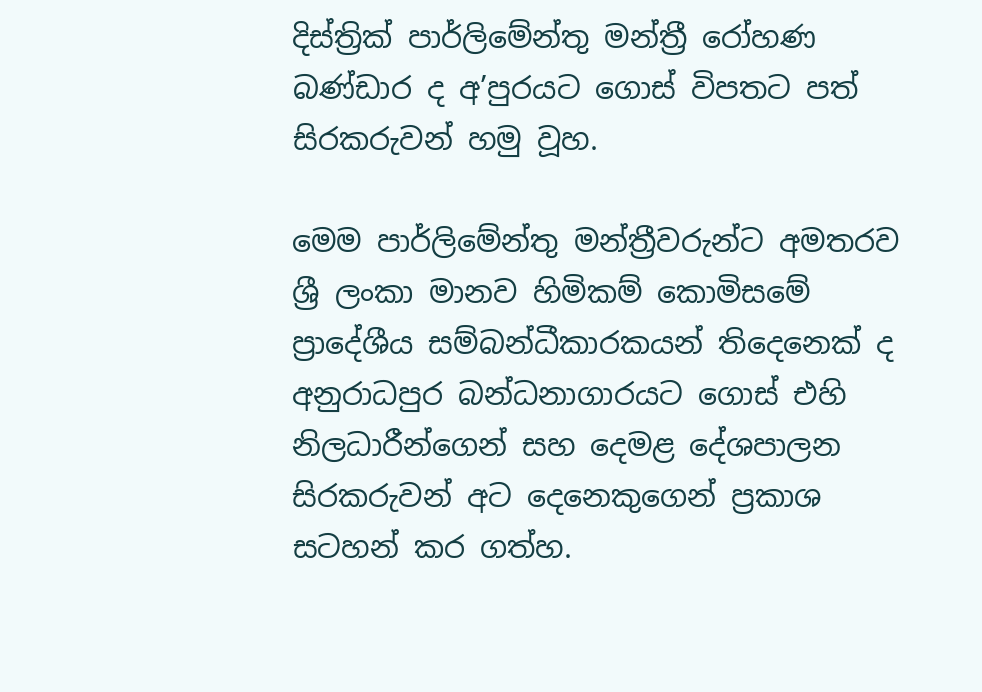දිස්ත්‍රික් පාර්ලිමේන්තු මන්ත්‍රී රෝහණ බණ්ඩාර ද අ’පුරයට ගොස් විපතට පත් සිරකරුවන් හමු වූහ.

මෙම පාර්ලිමේන්තු මන්ත්‍රීවරුන්ට අමතරව ශ්‍රී ලංකා මානව හිමිකම් කොමිසමේ ප්‍රාදේශීය සම්බන්ධීකාරකයන් තිදෙනෙක් ද අනුරාධපුර බන්ධනාගාරයට ගොස් එහි නිලධාරීන්ගෙන් සහ දෙමළ දේශපාලන සිරකරුවන් අට දෙනෙකුගෙන් ප්‍රකාශ සටහන් කර ගත්හ.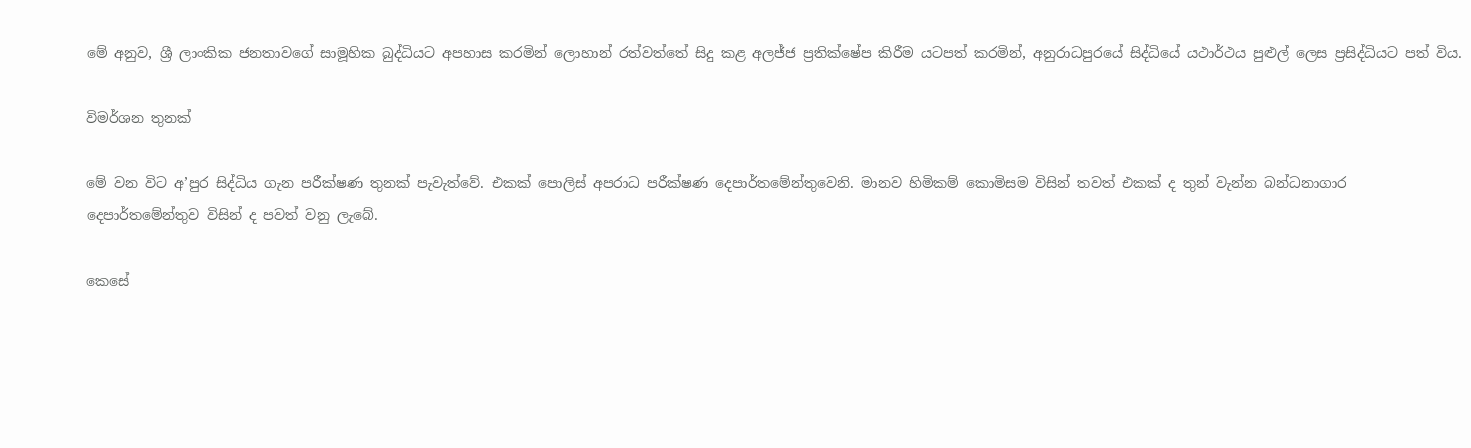මේ අනුව, ශ්‍රී ලාංකික ජනතාවගේ සාමූහික බුද්ධියට අපහාස කරමින් ලොහාන් රත්වත්තේ සිදු කළ අලජ්ජ ප්‍රතික්ෂේප කිරීම යටපත් කරමින්, අනුරාධපුරයේ සිද්ධියේ යථාර්ථය පුළුල් ලෙස ප්‍රසිද්ධියට පත් විය.

විමර්ශන තුනක්

මේ වන විට අ’පුර සිද්ධිය ගැන පරීක්ෂණ තුනක් පැවැත්වේ. එකක් පොලිස් අපරාධ පරීක්ෂණ දෙපාර්තමේන්තුවෙනි. මානව හිමිකම් කොමිසම විසින් තවත් එකක් ද තුන් වැන්න බන්ධනාගාර දෙපාර්තමේන්තුව විසින් ද පවත් වනු ලැබේ.

කෙසේ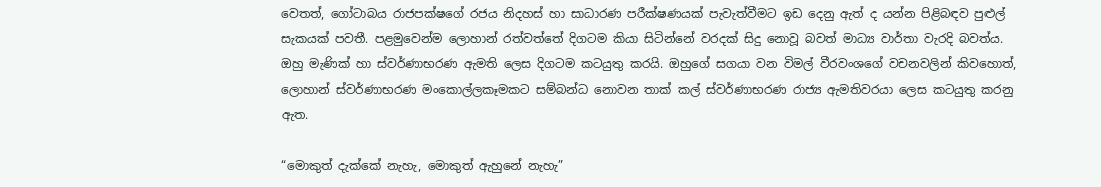වෙතත්, ගෝටාබය රාජපක්ෂගේ රජය නිදහස් හා සාධාරණ පරීක්ෂණයක් පැවැත්වීමට ඉඩ දෙනු ඇත් ද යන්න පිළිබඳව පුළුල් සැකයක් පවතී. පළමුවෙන්ම ලොහාන් රත්වත්තේ දිගටම කියා සිටින්නේ වරදක් සිදු නොවූ බවත් මාධ්‍ය වාර්තා වැරදි බවත්ය. ඔහු මැණික් හා ස්වර්ණාභරණ ඇමති ලෙස දිගටම කටයුතු කරයි. ඔහුගේ සගයා වන විමල් වීරවංශගේ වචනවලින් කිවහොත්, ලොහාන් ස්වර්ණාභරණ මංකොල්ලකෑමකට සම්බන්ධ නොවන තාක් කල් ස්වර්ණාභරණ රාජ්‍ය ඇමතිවරයා ලෙස කටයුතු කරනු ඇත.

“මොකුත් දැක්කේ නැහැ, මොකුත් ඇහුනේ නැහැ”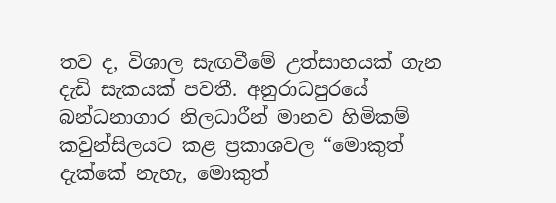තව ද, විශාල සැඟවීමේ උත්සාහයක් ගැන දැඩි සැකයක් පවතී. අනුරාධපුරයේ බන්ධනාගාර නිලධාරීන් මානව හිමිකම් කවුන්සිලයට කළ ප්‍රකාශවල “මොකුත් දැක්කේ නැහැ, මොකුත්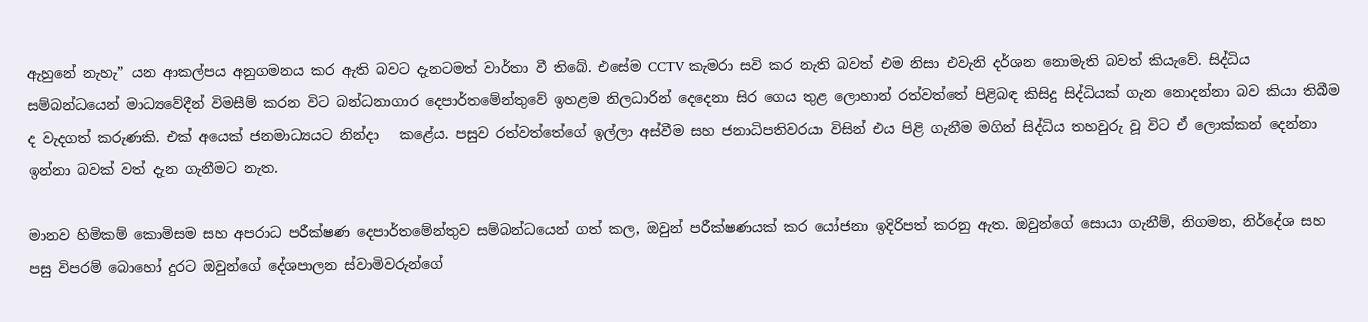ඇහුනේ නැහැ” යන ආකල්පය අනුගමනය කර ඇති බවට දැනටමත් වාර්තා වී තිබේ. එසේම CCTV කැමරා සවි කර නැති බවත් එම නිසා එවැනි දර්ශන නොමැති බවත් කියැවේ. සිද්ධිය සම්බන්ධයෙන් මාධ්‍යවේදීන් විමසීම් කරන විට බන්ධනාගාර දෙපාර්තමේන්තුවේ ඉහළම නිලධාරින් දෙදෙනා සිර ගෙය තුළ ලොහාන් රත්වත්තේ පිළිබඳ කිසිදු සිද්ධියක් ගැන නොදන්නා බව කියා තිබීම ද වැදගත් කරුණකි. එක් අයෙක් ජනමාධ්‍යයට නින්දා   කළේය. පසුව රත්වත්තේගේ ඉල්ලා අස්වීම සහ ජනාධිපතිවරයා විසින් එය පිළි ගැනීම මගින් සිද්ධිය තහවුරු වූ විට ඒ ලොක්කන් දෙන්නා ඉන්නා බවක් වත් දැන ගැනීමට නැත.

මානව හිමිකම් කොමිසම සහ අපරාධ පරීක්ෂණ දෙපාර්තමේන්තුව සම්බන්ධයෙන් ගත් කල, ඔවුන් පරීක්ෂණයක් කර යෝජනා ඉදිරිපත් කරනු ඇත. ඔවුන්ගේ සොයා ගැනීම්, නිගමන, නිර්දේශ සහ පසු විපරම් බොහෝ දුරට ඔවුන්ගේ දේශපාලන ස්වාමිවරුන්ගේ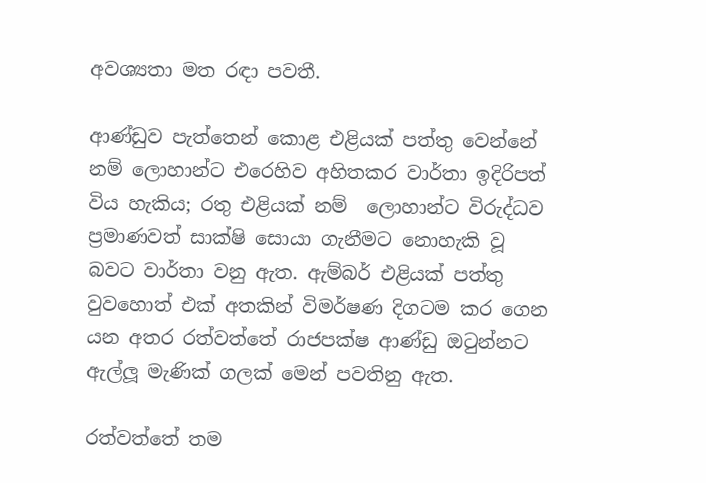අවශ්‍යතා මත රඳා පවතී.

ආණ්ඩුව පැත්තෙන් කොළ එළියක් පත්තු වෙන්නේ නම් ලොහාන්ට එරෙහිව අහිතකර වාර්තා ඉදිරිපත් විය හැකිය; රතු එළියක් නම්  ලොහාන්ට විරුද්ධව ප්‍රමාණවත් සාක්ෂි සොයා ගැනීමට නොහැකි වූ බවට වාර්තා වනු ඇත. ඇම්බර් එළියක් පත්තු වුවහොත් එක් අතකින් විමර්ෂණ දිගටම කර ගෙන යන අතර රත්වත්තේ රාජපක්ෂ ආණ්ඩු ඔටුන්නට ඇල්ලූ මැණික් ගලක් මෙන් පවතිනු ඇත.

රත්වත්තේ තම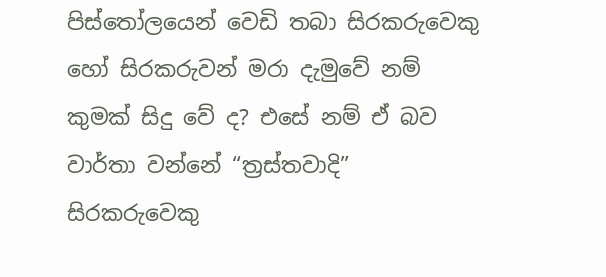පිස්තෝලයෙන් වෙඩි තබා සිරකරුවෙකු හෝ සිරකරුවන් මරා දැමුවේ නම් කුමක් සිදු වේ ද? එසේ නම් ඒ බව වාර්තා වන්නේ “ත්‍රස්තවාදි” සිරකරුවෙකු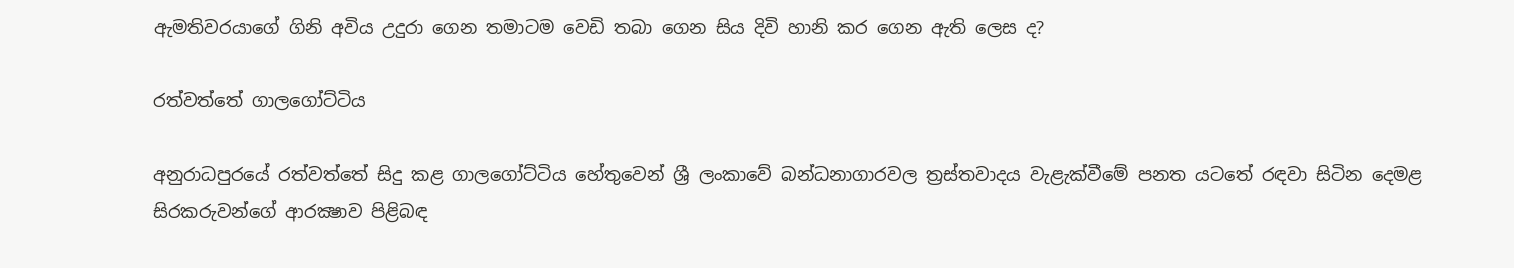ඇමතිවරයාගේ ගිනි අවිය උදුරා ගෙන තමාටම වෙඩි තබා ගෙන සිය දිවි හානි කර ගෙන ඇති ලෙස ද?

රත්වත්තේ ගාලගෝට්ටිය

අනුරාධපුරයේ රත්වත්තේ සිදු කළ ගාලගෝට්ටිය හේතුවෙන් ශ්‍රී ලංකාවේ බන්ධනාගාරවල ත්‍රස්තවාදය වැළැක්වීමේ පනත යටතේ රඳවා සිටින දෙමළ සිරකරුවන්ගේ ආරක්‍ෂාව පිළිබඳ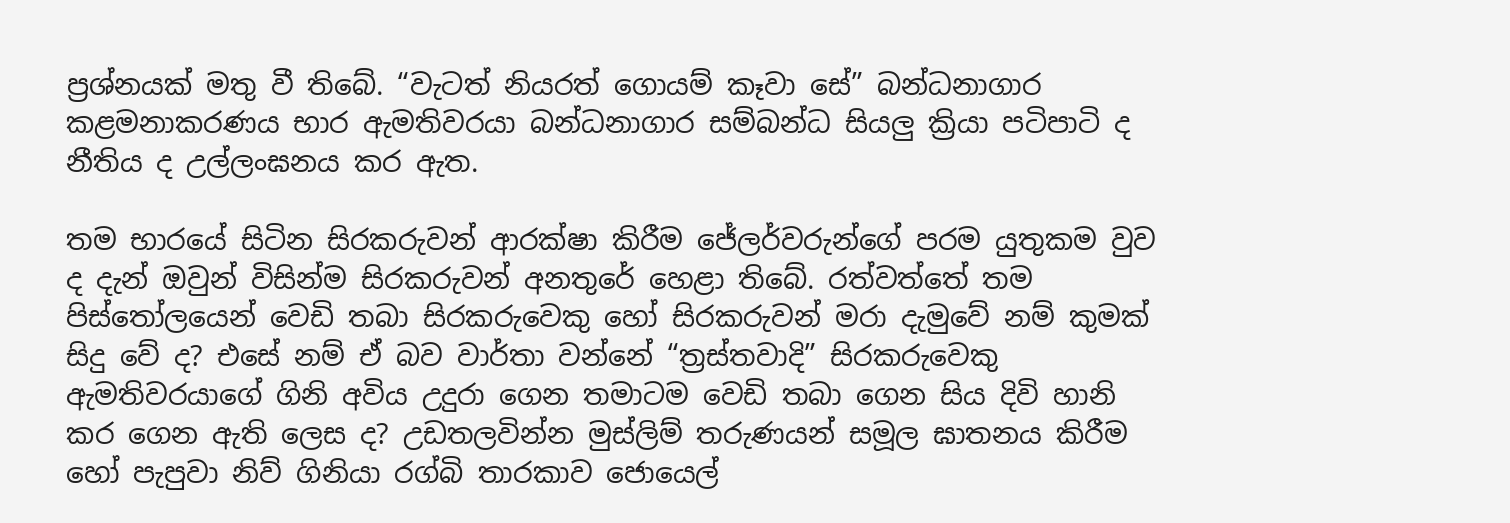ප්‍රශ්නයක් මතු වී තිබේ. “වැටත් නියරත් ගොයම් කෑවා සේ” බන්ධනාගාර කළමනාකරණය භාර ඇමතිවරයා බන්ධනාගාර සම්බන්ධ සියලු ක්‍රියා පටිපාටි ද නීතිය ද උල්ලංඝනය කර ඇත.

තම භාරයේ සිටින සිරකරුවන් ආරක්ෂා කිරීම ජේලර්වරුන්ගේ පරම යුතුකම වුව ද දැන් ඔවුන් විසින්ම සිරකරුවන් අනතුරේ හෙළා තිබේ. රත්වත්තේ තම පිස්තෝලයෙන් වෙඩි තබා සිරකරුවෙකු හෝ සිරකරුවන් මරා දැමුවේ නම් කුමක් සිදු වේ ද? එසේ නම් ඒ බව වාර්තා වන්නේ “ත්‍රස්තවාදි” සිරකරුවෙකු ඇමතිවරයාගේ ගිනි අවිය උදුරා ගෙන තමාටම වෙඩි තබා ගෙන සිය දිවි හානි කර ගෙන ඇති ලෙස ද? උඩතලවින්න මුස්ලිම් තරුණයන් සමූල ඝාතනය කිරීම හෝ පැපුවා නිව් ගිනියා රග්බි තාරකාව ජොයෙල්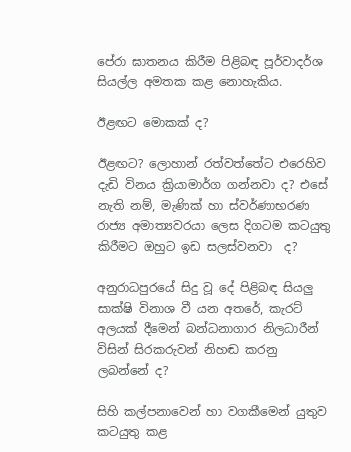පේරා ඝාතනය කිරීම පිළිබඳ පූර්වාදර්ශ සියල්ල අමතක කළ නොහැකිය.

ඊළඟට මොකක් ද?

ඊළඟට? ලොහාන් රත්වත්තේට එරෙහිව දැඩි විනය ක්‍රියාමාර්ග ගන්නවා ද? එසේ නැති නම්, මැණික් හා ස්වර්ණාභරණ රාජ්‍ය අමාත්‍යවරයා ලෙස දිගටම කටයුතු කිරීමට ඔහුට ඉඩ සලස්වනවා  ද?

අනුරාධපුරයේ සිදු වූ දේ පිළිබඳ සියලු සාක්ෂි විනාශ වී යන අතරේ, කැරට් අලයක් දීමෙන් බන්ධනාගාර නිලධාරීන් විසින් සිරකරුවන් නිහඬ කරනු ලබන්නේ ද?

සිහි කල්පනාවෙන් හා වගකීමෙන් යුතුව කටයුතු කළ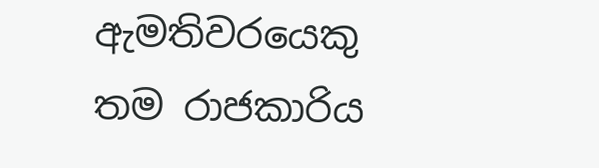ඇමතිවරයෙකු තම රාජකාරිය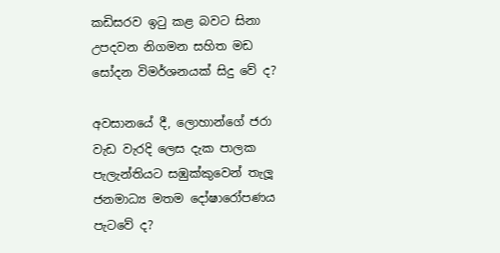කඩිසරව ඉටු කළ බවට සිනා උපදවන නිගමන සහිත මඩ සෝදන විමර්ශනයක් සිදු වේ ද?

අවසානයේ දී, ලොහාන්ගේ ජරා වැඩ වැරදි ලෙස දැක පාලක පැලැන්තියට සඹුක්කුවෙන් තැලූ ජනමාධ්‍ය මතම දෝෂාරෝපණය පැටවේ ද?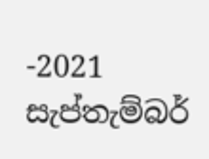-2021 සැප්තැම්බර්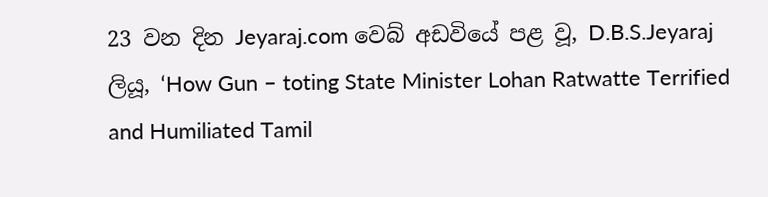23 වන දින Jeyaraj.com වෙබ් අඩවියේ පළ වූ, D.B.S.Jeyaraj ලියූ, ‘How Gun – toting State Minister Lohan Ratwatte Terrified and Humiliated Tamil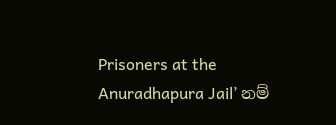Prisoners at the Anuradhapura Jail’ නම්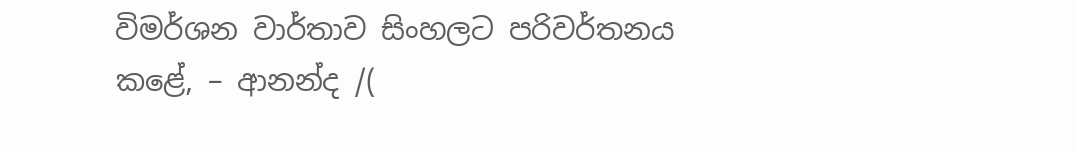විමර්ශන වාර්තාව සිංහලට පරිවර්තනය කළේ, – ආනන්ද /(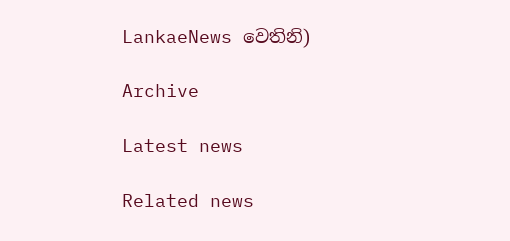LankaeNews වෙතිනි)

Archive

Latest news

Related news